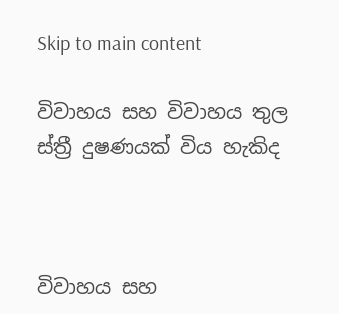Skip to main content

විවාහය සහ විවාහය තුල ස්ත්‍රී දුෂණයක් විය හැකිද



විවාහය සහ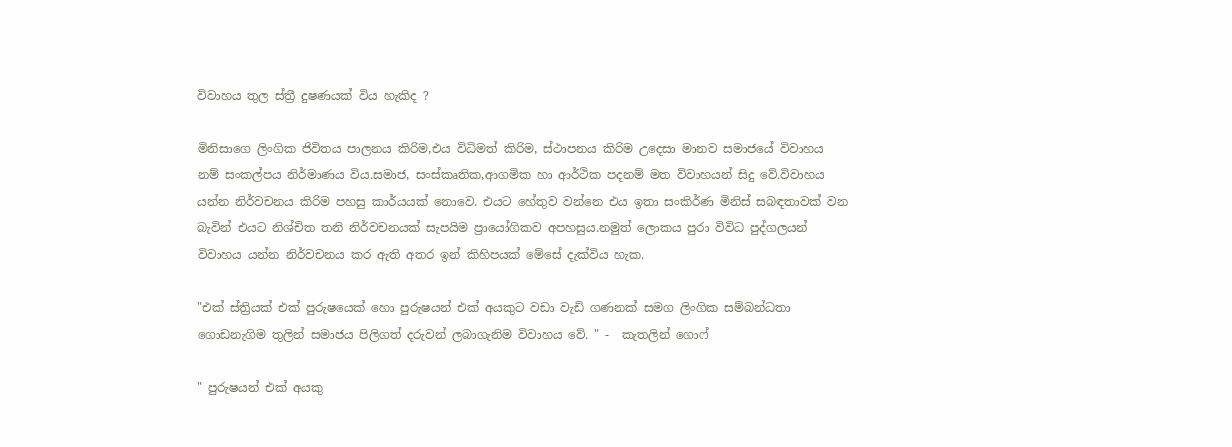විවාහය තුල ස්ත්‍රී දුෂණයක් විය හැකිද ?

මිනිසාගෙ ලිංගික ජිවිත‍ය පාලනය කිරිම,එය විධිමත් කිරිම, ස්ථාපනය කිරිම උදෙසා මානව සමාජයේ විවාහය නම් සංකල්පය නිර්මාණය විය.සමාජ, සංස්කෘතික,ආගමික හා ආර්ථික පදනම් මත විවාහයන් සිදු වේ.විවාහය යන්න නිර්වචනය කිරිම පහසු කාර්යයක් නොවෙ. එයට හේතුව වන්නෙ එය ඉතා සංකිර්ණ මිනිස් සබඳතාවක් වන බැවින් එයට නිශ්චිත තනි නිර්වචනයක් සැපයිම ප්‍රායෝගිකව අපහසුය.නමුත් ලොකය පුරා විවිධ පුද්ගලයන් විවාහය යන්න නිර්වචනය කර ඇති අතර ඉන් කිහිපයක් මේසේ දැක්විය හැක.

"එක් ස්ත්‍රියක් එක් පුරුෂයෙක් හො පුරුෂයන් එක් අයකුට වඩා වැඩි ගණනක් සමග ලිංගික සම්බන්ධතා ගොඩනැගිම තුලින් සමාජය පිලිගත් දරුවන් ලබාගැනිම විවාහය වේ. " -  කැතලින් ගොෆ්

" පුරුෂයන් එක් අයකු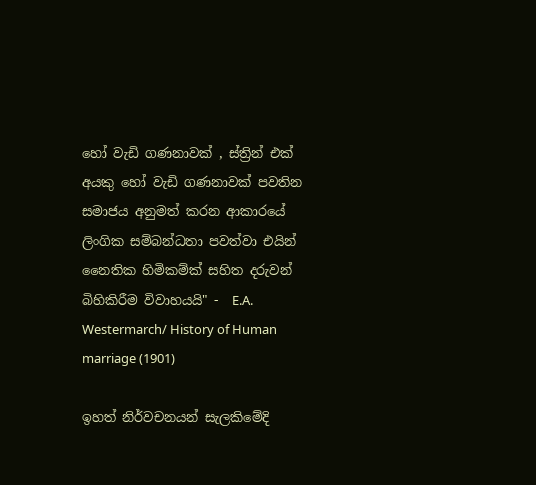හෝ වැඩි ගණනාවක් , ස්ත්‍රින් එක් අයකු හෝ වැඩි ගණනාවක් පවතින සමාජය අනුමත් කරන ආකාරයේ ලිංගික සම්බන්ධතා පවත්වා එයින් නෛතික හිමිකම්ක් සහිත දරුවන් බිහිකිරීම විවාහයයි" -  E.A. Westermarch/ History of Human marriage (1901)

ඉහත් නිර්වචනයන් සැලකිමේදි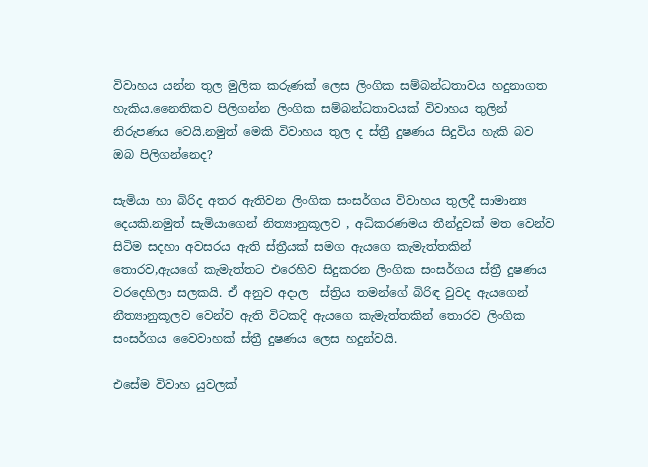විවාහය යන්න තුල මුලික කරුණක් ලෙස ලිංගික සම්බන්ධතාවය හදුනාගත හැකිය.නෛතිකව පිලිගන්න ලිංගික සම්බන්ධතාවයක් විවාහය තුලින් නිරුපණය වෙයි.නමුත් මෙකි විවාහය තුල ද ස්ත්‍රී දුෂණය සිදුවිය හැකි බව ඔබ පිලිගන්නෙද?

සැමියා හා බිරිද අතර ඇතිවන ලිංගික සංසර්ගය විවාහය තුලදී සාමාන්‍ය දෙයකි.නමුත් සැමියාගෙන් නිත්‍යානුකූලව , අධිකරණමය තීන්දුවක් මත වෙන්ව සිටිම සදහා අවසරය ඇති ස්ත්‍රීයක් සමග ඇයගෙ කැමැත්තකින් තොරව,ඇයගේ කැමැත්තට එරෙහිව සිදුකරන ලිංගික සංසර්ගය ස්ත්‍රී දුෂණය වරදෙහිලා සලකයි. ඒ අනුව අදාල  ස්ත්‍රිය තමන්ගේ බිරිඳ වුවද ඇයගෙන් නීත්‍යානුකූලව වෙන්ව ඇති විටකදි ඇයගෙ කැමැත්තකින් තොරව ලිංගික සංසර්ගය වෛවාහක් ස්ත්‍රී දුෂණය ලෙස හදුන්වයි.

එසේම විවාහ යුවලක්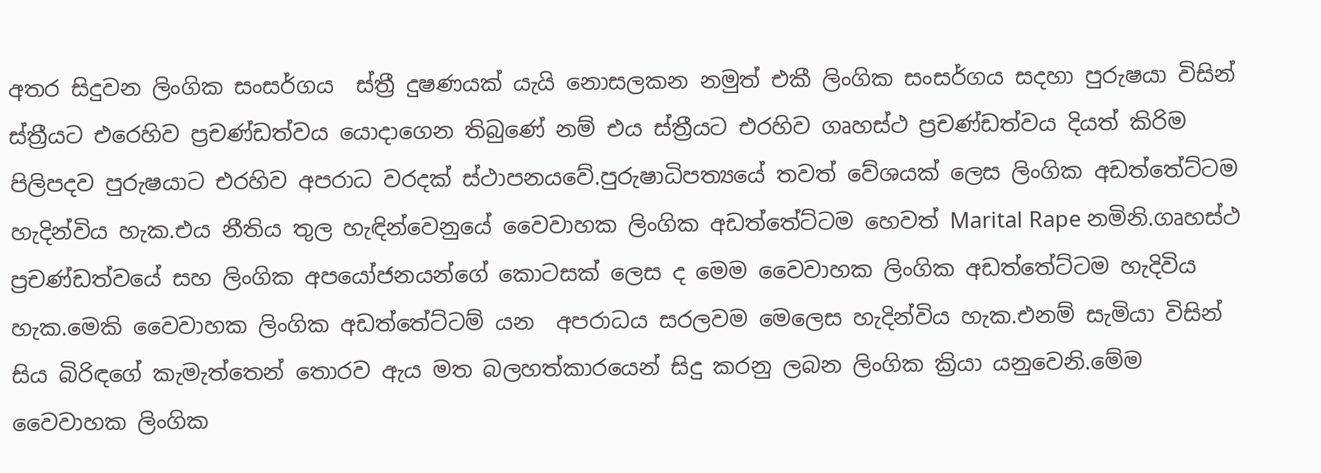අතර සිදුවන ලිංගික සංසර්ගය  ස්ත්‍රී දුෂණයක් යැයි නොසලකන නමුත් එකී ලිංගික සංසර්ගය සදහා පුරුෂයා විසින් ස්ත්‍රීයට එරෙහිව ප්‍රචණ්ඩත්වය යොදාගෙන තිබුණේ නම් එය ස්ත්‍රීයට එරහිව ගෘහස්ථ ප්‍රචණ්ඩත්වය දියත් කිරිම පිලිපදව පුරුෂයාට එරහිව අපරාධ වරදක් ස්ථාපනයවේ.පුරුෂාධිපත්‍යයේ තවත් වේශයක් ලෙස ලිංගික අඩත්තේට්ටම හැදින්විය හැක.එය නීතිය තුල හැඳින්වෙනුයේ වෛවාහක ලිංගික අඩත්තේට්ටම හෙවත් Marital Rape නමිනි.ගෘහස්ථ ප්‍රචණ්ඩත්වයේ සහ ලිංගික අපයෝජනයන්ගේ කොටසක් ලෙස ද මෙම වෛවාහක ලිංගික අඩත්තේට්ටම හැදිවිය හැක.මෙකි වෛවාහක ලිංගික අඩත්තේට්ටම් යන  අපරාධය සරලවම මෙලෙස හැදින්විය හැක.එනම් සැමියා විසින් සිය බිරිඳගේ කැමැත්තෙන් තොරව ඇය මත බලහත්කාරයෙන් සිදු කරනු ලබන ලිංගික ක්‍රියා යනුවෙනි.මේම වෛවාහක ලිංගික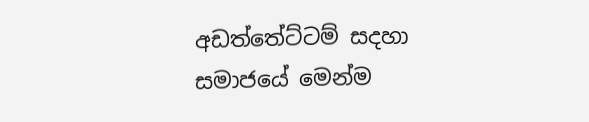අඩත්තේට්ටම් සදහා සමාජයේ මෙන්ම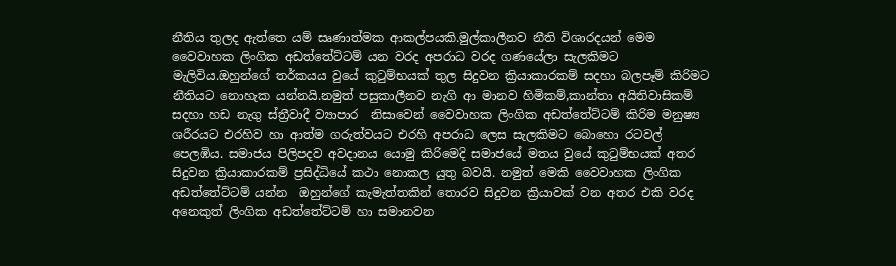නීතිය තුලද ඇත්තෙ යම් සෘණාත්මක ආකල්පයකි.මුල්කාලීනව නීති විශාරදයන් මෙම වෛවාහක ලිංගික අඩත්තේට්ටම් යන වරද අපරාධ වරද ගණයේලා සැලකිමට මැලිවිය.ඔහුන්ගේ තර්කයය වුයේ කුටුම්භයක් තුල සිදුවන ක්‍රියාකාරකම් සදහා බලපෑම් කිරිමට නීතියට නොහැක යන්නයි.නමුත් පසුකාලීනව නැගි ආ මානව හිමිකම්,කාන්තා අයිතිවාසිකම් සදහා හඩ නැගු ස්ත්‍රීවාදී ව්‍යාපාර  නිසාවෙන් වෛවාහක ලිංගික අඩත්තේට්ටම් කිරිම මනුෂ්‍ය ශරීරයට එරහිව හා ආත්ම ගරුත්වයට එරහි අපරාධ ලෙස සැලකිමට බොහො රටවල් පෙලඹිය. සමාජය පිලිපදව අවදානය යොමු කිරිමෙදි සමාජයේ මතය වුයේ කුටුම්භයක් අතර සිදුවන ක්‍රියාකාරකම් ප්‍රසිද්ධියේ කථා නොකල යුතු බවයි. නමුත් මෙකි වෛවාහක ලිංගික අඩත්තේට්ටම් යන්න  ඔහුන්ගේ කැමැත්තකින් තොරව සිදුවන ක්‍රියාවක් වන අතර එකි වරද අනෙකුත් ලිංගික අඩත්තේට්ටම් හා සමානවන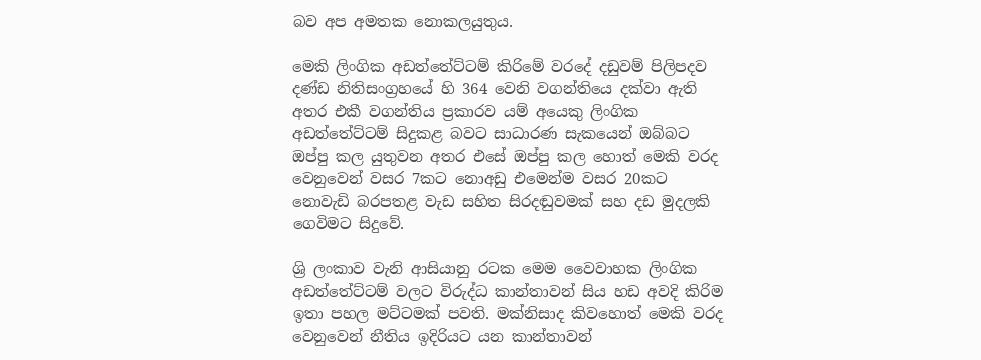බව අප අමතක නොකලයුතුය.

මෙකි ලිංගික අඩත්තේට්ටම් කිරිමේ වරදේ දඩුවම් පිලිපදව දණ්ඩ නිතිසංග්‍රහයේ හි 364 වෙනි වගන්තියෙ දක්වා ඇති අතර එකී වගන්තිය ප්‍රකාරව යම් අයෙකු ලිංගික අඩත්තේට්ටම් සිදුකළ බවට සාධාරණ සැකයෙන් ඔබ්බට ඔප්පු කල යුතුවන අතර එසේ ඔප්පු කල හොත් මෙකි වරද වෙනුවෙන් වසර 7කට නොඅඩු එමෙන්ම වසර 20කට නොවැඩි බරපතළ වැඩ සහිත සිරදඬුවමක් සහ දඩ මුදලකි ගෙවිමට සිදුවේ.

ශ්‍රි ලංකාව වැනි ආසියානු රටක මෙම වෛවාහක ලිංගික අඩත්තේට්ටම් වලට විරුද්ධ කාන්තාවන් සිය හඩ අවදි කිරිම ඉතා පහල මට්ටමක් පවති. මක්නිසාද කිවහොත් මෙකි වරද වෙනුවෙන් නීතිය ඉදිරියට යන කාන්තාවන්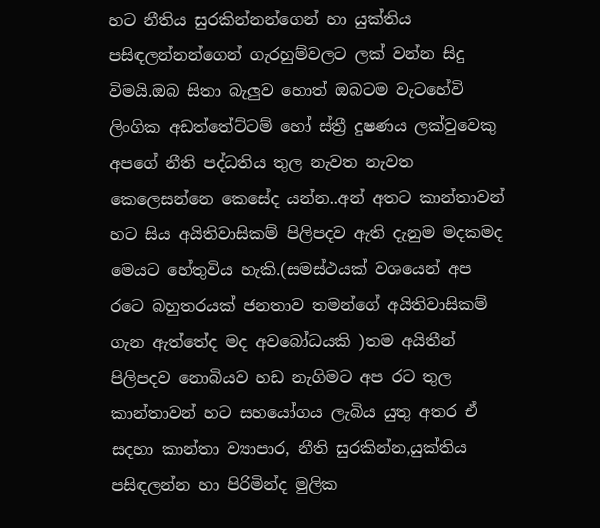හට නීතිය සුරකින්නන්ගෙන් හා යුක්තිය පසිඳලන්නන්ගෙන් ගැරහුම්වලට ලක් වන්න සිදු විමයි.ඔබ සිතා බැලුව හොත් ඔබටම වැටහේවි ලිංගික අඩත්තේට්ටම් හෝ ස්ත්‍රී දුෂණය ලක්වුවෙකු අපගේ නීති පද්ධතිය තුල නැවත නැවත කෙලෙසන්නෙ කෙසේද යන්න..අන් අතට කාන්තාවන් හට සිය අයිතිවාසිකම් පිලිපදව ඇති දැනුම මදකමද මෙයට හේතුවිය හැකි.(සමස්ථයක් වශයෙන් අප රටෙ බහුතරයක් ජනතාව තමන්ගේ අයිතිවාසිකම් ගැන ඇත්තේද මද අවබෝධයකි )තම අයිතීන් පිලිපදව නොබියව හඩ නැගිමට අප රට තුල කාන්තාවන් හට සහයෝගය ලැබිය යුතු අතර ඒ සදහා කාන්තා ව්‍යාපාර, නීති සුරකින්න,යුක්තිය පසිඳලන්න හා පිරිමින්ද මුලික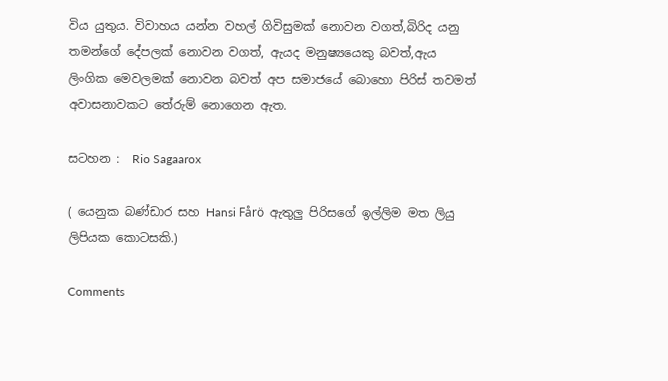විය යුතුය. විවාහය යන්න වහල් ගිවිසුමක් නොවන වගත්,බිරිද යනු තමන්ගේ දේපලක් නොවන වගත්, ඇයද මනුෂ්‍යයෙකු බවත්,ඇය ලිංගික මෙවලමක් නොවන බවත් අප සමාජයේ බොහො පිරිස් තවමත් අවාසනාවකට තේරුම් නොගෙන ඇත.

සටහන :  Rio Sagaarox

( යෙනුක බණ්ඩාර සහ Hansi Fårö  ඇතුලු පිරිසගේ ඉල්ලිම මත ලියු ලිපියක කොටසකි.)

Comments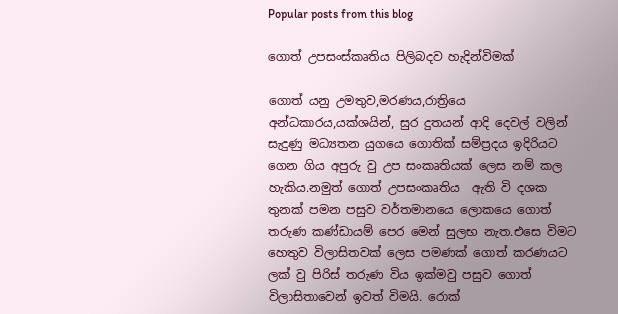Popular posts from this blog

ගොත් උපසංස්කෘතිය පිලිබදව හැදින්විමක්

ගොත් යනු උමතුව,මරණය,රාත්‍රියෙ අන්ධකාරය,යක්ශයින්, සුර දුතයන් ආදි දෙවල් වලින් සැදුණු මධ්‍යතන යුගයෙ ගොතික් සම්ප්‍රදය ඉදිරියට ගෙන ගිය අපුරු වු උප සංකෘතියක් ලෙස නම් කල හැකිය.නමුත් ගොත් උපසංකෘතිය  ඇති වි දශක තුනක් පමන පසුව වර්තමානයෙ ලොකයෙ ගොත් තරුණ කණ්ඩායම් පෙර මෙන් සුලභ නැත.එසෙ විමට  හෙතුව විලාසිතවක් ලෙස පමණක් ගොත් කරණයට ලක් වු පිරිස් තරුණ විය ඉක්මවු පසුව ගොත් විලාසිතාවෙන් ඉවත් විමයි. රොක්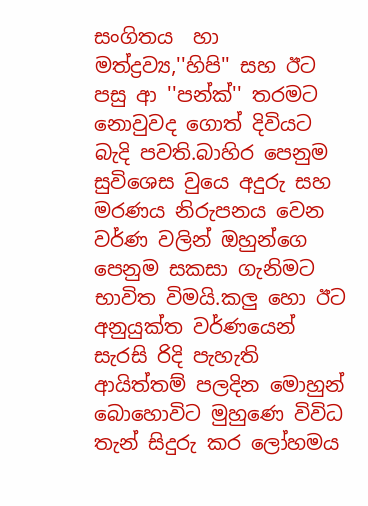සංගිතය  හා මත්ද්‍රව්‍ය,''හිපි'' සහ ඊට පසු ආ ''පන්ක්'' තරමට නොවුවද ගොත් දිවියට බැදි පවති.බාහිර පෙනුම සුවිශෙස වුයෙ අදුරු සහ මරණය නිරුපනය වෙන වර්ණ වලින් ඔහුන්ගෙ පෙනුම සකසා ගැනිමට භාවිත විමයි.කලු හො ඊට අනුයුක්ත වර්ණයෙන් සැරසි රිදි පැහැති ආයිත්තම් පලදින මොහුන් බොහොවිට මුහුණෙ විවිධ තැන් සිදුරු කර ලෝහමය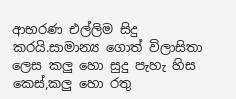ආභරණ එල්ලිම සිදු කරයි.සාමාන්‍ය ගොත් විලාසිතා ලෙස කලු හො සුදු පැහැ හිස කෙස්,කලු හො රතු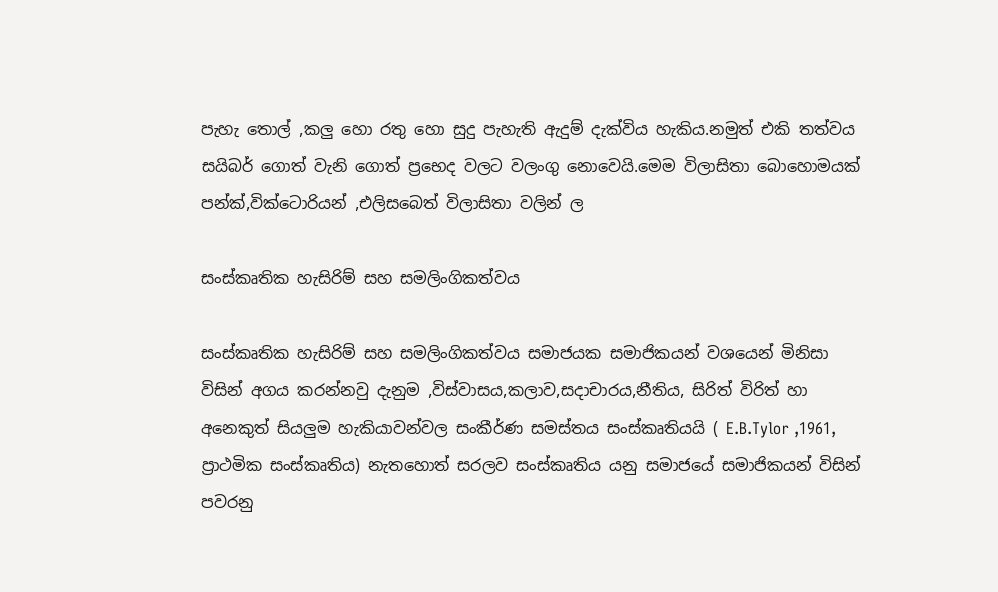පැහැ තොල් ,කලු හො රතු හො සුදු පැහැති ඇදුම් දැක්විය හැකිය.නමුත් එකි තත්වය සයිබර් ගොත් වැනි ගොත් ප්‍රභෙද වලට වලංගු නොවෙයි.මෙම විලාසිතා බොහොමයක් පන්ක්,වික්ටොරියන් ,එලිසබෙත් විලාසිතා වලින් ල

සංස්කෘතික හැසිරිම් සහ සමලිංගිකත්වය

සංස්කෘතික හැසිරිම් සහ සමලිංගිකත්වය සමාජයක සමාජිකයන් වශයෙන් මිනිසා විසින් අගය කරන්නවු දැනුම ,විස්වාසය,කලාව,සදාචාරය,නීතිය, සිරිත් විරිත් හා අනෙකුත් සියලුම හැකියාවන්වල සංකීර්ණ සමස්තය සංස්කෘතියයි ( E.B.Tylor ,1961, ප්‍රාථමික සංස්කෘතිය) නැතහොත් සරලව සංස්කෘතිය යනු සමාජයේ සමාජිකයන් විසින් පවරනු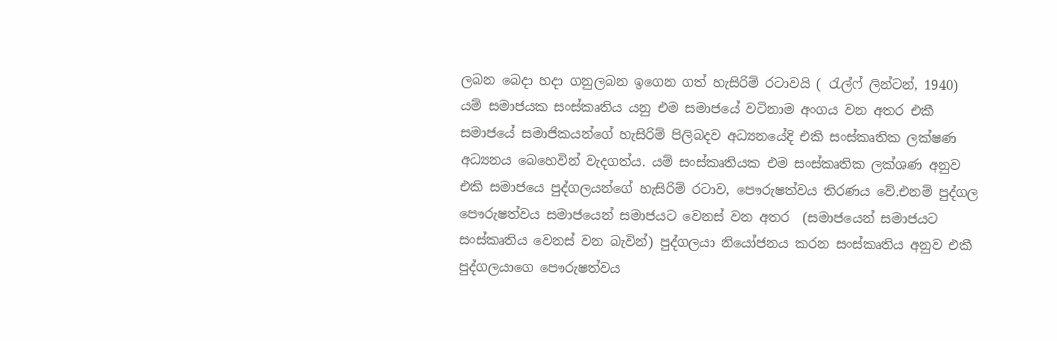ලබන බෙදා හදා ගනුලබන ඉගෙන ගත් හැසිරිම් රටාවයි ( රැල්ෆ් ලින්ටන්, 1940) යම් සමාජයක සංස්කෘතිය යනු එම සමාජයේ වටිනාම අංගය වන අතර එකී සමාජයේ සමාජිකයන්ගේ හැසිරිම් පිලිබදව අධ්‍යනයේදි එකි සංස්කෘතික ලක්ෂණ අධ්‍යනය බෙහෙවින් වැදගත්ය. යම් සංස්කෘති‍යක එම සංස්කෘතික ලක්ශණ අනුව එකි සමාජයෙ පුද්ගලයන්ගේ හැසිරිම් රටාව, පෞරුෂත්වය තිරණය වේ.එනම් පුද්ගල පෞරුෂත්වය සමාජයෙන් සමාජයට වෙනස් වන අතර  (සමාජයෙන් සමාජයට සංස්කෘතිය වෙනස් වන බැවින්) පුද්ගලයා නියෝජනය කරන සංස්කෘතිය අනුව එකී පුද්ගලයාගෙ පෞරුෂත්වය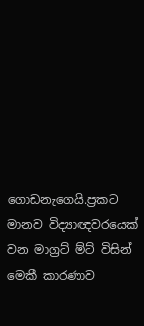ගොඩනැගෙයි.ප්‍රකට මානව විද්‍යාඥවරයෙක් වන මාග්‍රට් ම්ට් විසින් මෙකී කාරණාව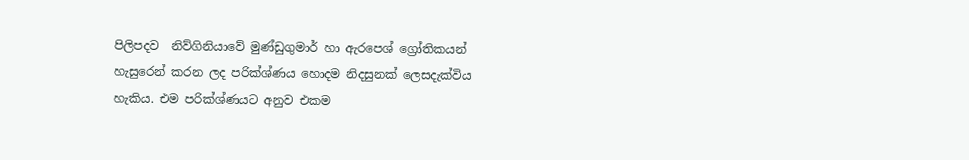පිලිපදව  නිව්ගිනියාවේ මුණ්ඩුගුමාර් හා ඇරපෙශ් ග්‍රෝතිකයන් හැසුරෙන් කරන ලද පරික්ශ්ණය හොදම නිදසුනක් ලෙසදැක්විය හැකිය. එම පරික්ශ්ණයට අනුව එකම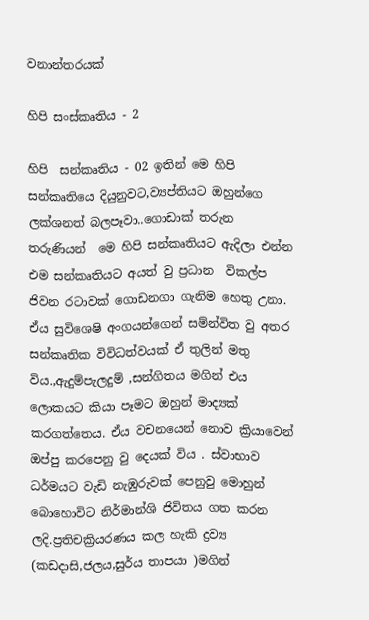වනාන්තරයක්

හිපි සංස්කෘතිය - 2

හිපි  සන්කෘතිය - 02 ඉතින් මෙ හිපි සන්කෘතියෙ දියුනුවට,ව්‍යප්තියට ඔහුන්ගෙ ලක්ශනත් බලපෑවා..ගොඩාක් තරුන තරුණියන්  මෙ හිපි සන්කෘතියට ඇදිලා එන්න එම සන්කෘතියට අයත් වු ප්‍රධාන  විකල්ප ජිවන රටාවක් ගොඩනගා ගැනිම හෙතු උනා. ඒය සුවිශෙෂි අංගයන්ගෙන් සම්න්විත වු අතර  සන්කෘතික විවිධත්වයක් ඒ තුලින් මතු විය.,ඇදුම්පැලදුම් ,සන්ගිතය මගින් එය ලොකයට කියා පෑමට ඔහුන් මාද්‍යක් කරගත්තෙය. ඒය වචනයෙන් නොව ක්‍රියාවෙන් ඔප්පු කරපෙනු වු දෙයක් විය . ස්වාභාව ධර්මයට වැඩි නැඹුරුවක් පෙනුවු මොහුන් බොහොවිට නිර්මාන්ශි ජිවිතය ගත කරන ලදි.ප්‍රතිචක්‍රියරණය කල හැකි ද්‍රව්‍ය (කඩදාසි,ජලය,සුර්ය තාපයා )මගින්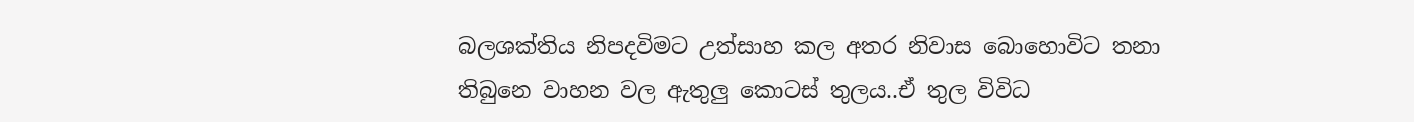බලශක්තිය නිපදවිමට උත්සාහ කල අතර නිවාස බොහොවිට තනා තිබුනෙ වාහන වල ඇතුලු කොටස් තුලය..ඒ තුල විවිධ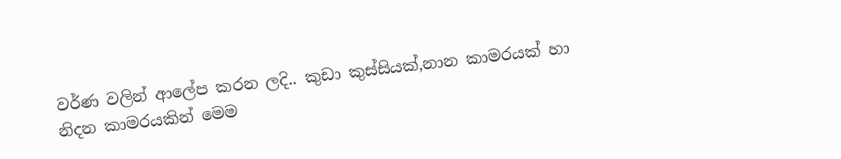වර්ණ වලින් ආලේප කරන ලදි.. කුඩා කුස්සියක්,නාන කාමරයක් හා නිදන කාමරයකින් මෙම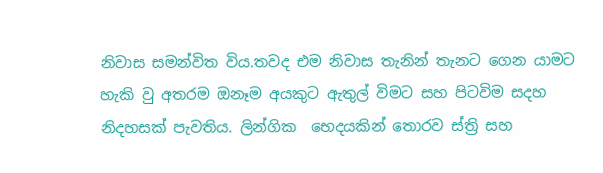නිවාස සමන්විත විය.තවද එම නිවාස තැනින් තැනට ගෙන යාමට හැකි වු අතරම ඔනෑම අයකුට ඇතුල් විමට සහ පිටවිම සදහ  නිදහසක් පැවතිය. ලින්ගික  භෙදයකින් තොරව ස්ත්‍රි සහ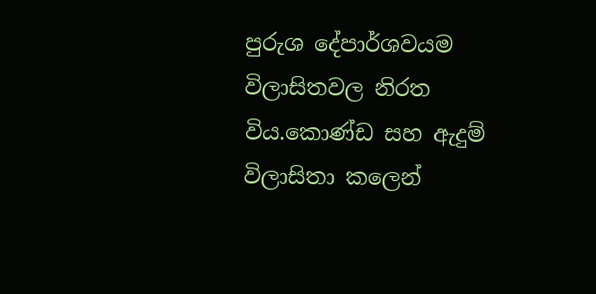පුරුශ දේපාර්ශවයම විලාසිතවල නිරත විය.කොණ්ඩ සහ ඇදුම් විලාසිතා කලෙන්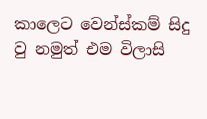කාලෙට වෙන්ස්කම් සිදු වු නමුත් එම විලාසි